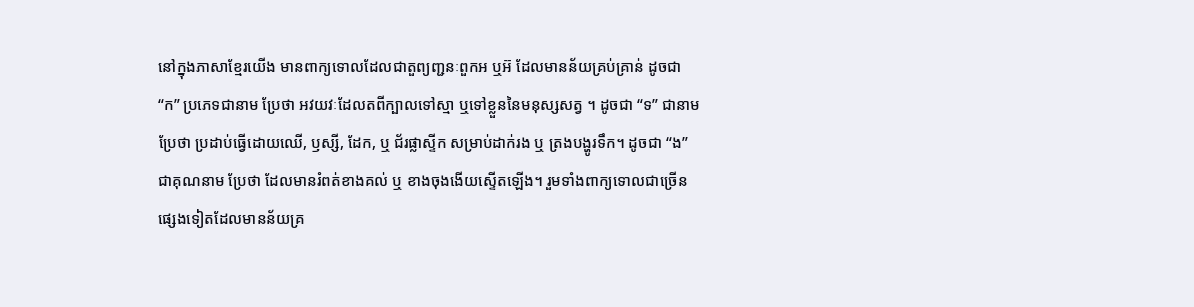នៅក្នុងភាសាខ្មែរយើង មានពាក្យទោលដែលជាតួព្យញ្ជនៈពួកអ ឬអ៊ ដែលមានន័យគ្រប់គ្រាន់ ដូចជា “ក” ប្រភេទជានាម ប្រែថា អវយវៈដែលតពីក្បាលទៅស្មា ឬទៅខ្លួននៃមនុស្សសត្វ ។ ដូចជា “ទ” ជានាម ប្រែថា ប្រដាប់ធ្វើដោយឈើ, ឫស្សី, ដែក, ឬ ជ័រផ្លាស្ទីក សម្រាប់ដាក់រង ឬ ត្រងបង្ហូរទឹក។ ដូចជា “ង” ជាគុណនាម ប្រែថា ដែលមានរំពត់ខាងគល់ ឬ ខាងចុងងើយស្ទើតឡើង។ រួមទាំងពាក្យទោលជាច្រើនផ្សេងទៀតដែលមានន័យគ្រ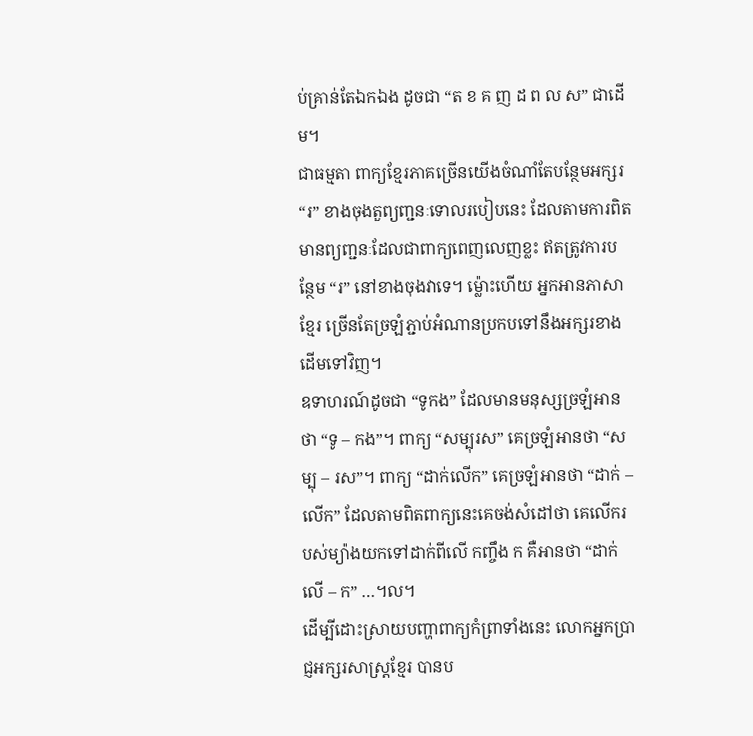ប់គ្រាន់តែឯកឯង ដូចជា “ត ខ គ ញ ដ ព ល ស” ជាដើម។
ជាធម្មតា ពាក្យខ្មែរភាគច្រើនយើងចំណាំតែបន្ថែមអក្សរ “រ” ខាងចុងតួព្យញ្ជនៈទោលរបៀបនេះ ដែលតាមការពិត មានព្យញ្ជនៈដែលជាពាក្យពេញលេញខ្លះ ឥតត្រូវការបន្ថែម “រ” នៅខាងចុងវាទេ។ ម្ល៉ោះហើយ អ្នកអានភាសាខ្មែរ ច្រើនតែច្រឡំភ្ជាប់អំណានប្រកបទៅនឹងអក្សរខាងដើមទៅវិញ។
ឧទាហរណ៍ដូចជា “ទូកង” ដែលមានមនុស្សច្រឡំអានថា “ទូ – កង”។ ពាក្យ “សម្បុរស” គេច្រឡំអានថា “សម្បុ – រស”។ ពាក្យ “ដាក់លើក” គេច្រឡំអានថា “ដាក់ – លើក” ដែលតាមពិតពាក្យនេះគេចង់សំដៅថា គេលើករបស់ម្យ៉ាងយកទៅដាក់ពីលើ កញ្ចឹង ក គឺអានថា “ដាក់លើ – ក” …។ល។
ដើម្បីដោះស្រាយបញ្ហាពាក្យកំព្រាទាំងនេះ លោកអ្នកប្រាជ្ញអក្សរសាស្ត្រខ្មែរ បានប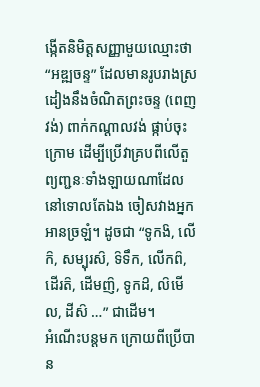ង្កើតនិមិត្តសញ្ញាមួយឈ្មោះថា “អឌ្ឍចន្ទ” ដែលមានរូបរាងស្រដៀងនឹងចំណិតព្រះចន្ទ (ពេញវង់) ពាក់កណ្ដាលវង់ ផ្កាប់ចុះក្រោម ដើម្បីប្រើវាគ្របពីលើតួព្យញ្ជនៈទាំងឡាយណាដែលនៅទោលតែឯង ចៀសវាងអ្នកអានច្រឡំ។ ដូចជា “ទូកង៝, លើក៝, សម្បុរស៝, ទ៝ទឹក, លើកព៝, ដើរត៝, ដើមញ៝, ទូកដ៝, ល៝មើល, ដីស៝ …” ជាដើម។
អំណើះបន្តមក ក្រោយពីប្រើបាន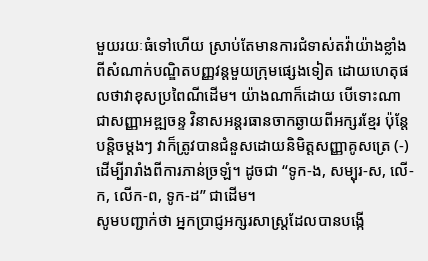មួយរយៈធំទៅហើយ ស្រាប់តែមានការជំទាស់តវ៉ាយ៉ាងខ្លាំងពីសំណាក់បណ្ឌិតបញ្ញវន្តមួយក្រុមផ្សេងទៀត ដោយហេតុផលថាវាខុសប្រពៃណីដើម។ យ៉ាងណាក៏ដោយ បើទោះណាជាសញ្ញាអឌ្ឍចន្ទ វិនាសអន្តរធានចាកឆ្ងាយពីអក្សរខ្មែរ ប៉ុន្តែបន្តិចម្ដងៗ វាក៏ត្រូវបានជំនួសដោយនិមិត្តសញ្ញាគូសត្រេ (-) ដើម្បីរារាំងពីការភាន់ច្រឡំ។ ដូចជា “ទូក-ង, សម្បុរ-ស, លើ-ក, លើក-ព, ទូក-ដ” ជាដើម។
សូមបញ្ជាក់ថា អ្នកប្រាជ្ញអក្សរសាស្ត្រដែលបានបង្កើ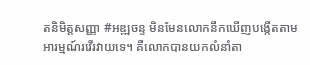តនិមិត្ដសញ្ញា #អឌ្ឍចន្ទ មិនមែនលោកនឹកឃើញបង្កើតតាមអារម្មណ៍រវើរវាយទេ។ គឺលោកបានយកលំនាំតា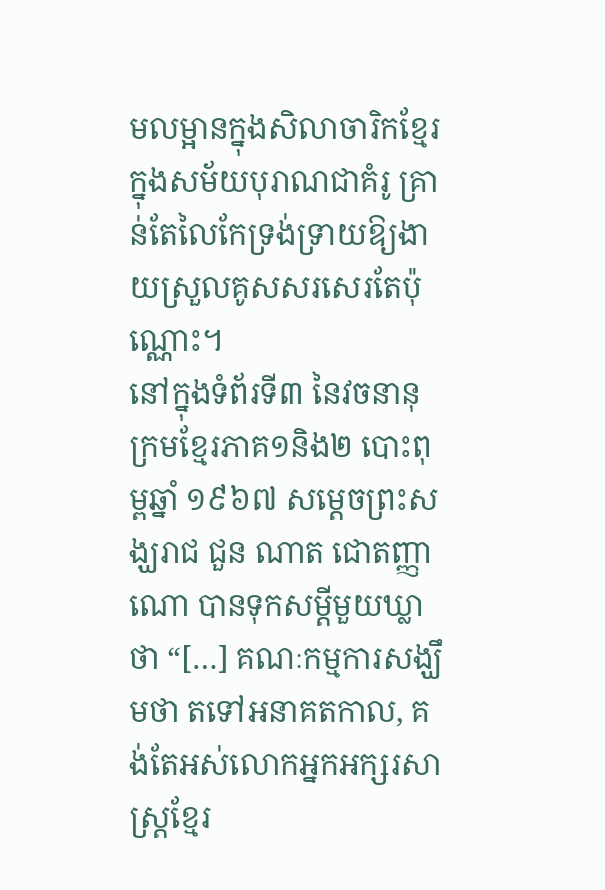មលម្អានក្នុងសិលាចារិកខ្មែរ ក្នុងសម័យបុរាណជាគំរូ គ្រាន់តែលៃកែទ្រង់ទ្រាយឱ្យងាយស្រួលគូសសរសេរតែប៉ុណ្ណោះ។
នៅក្នុងទំព័រទី៣ នៃវចនានុក្រមខ្មែរភាគ១និង២ បោះពុម្ពឆ្នាំ ១៩៦៧ សម្ដេចព្រះសង្ឃរាជ ជួន ណាត ជោតញ្ញាណោ បានទុកសម្ដីមួយឃ្លាថា “[…] គណៈកម្មការសង្ឃឹមថា តទៅអនាគតកាល, គង់តែអស់លោកអ្នកអក្សរសាស្ត្រខ្មែរ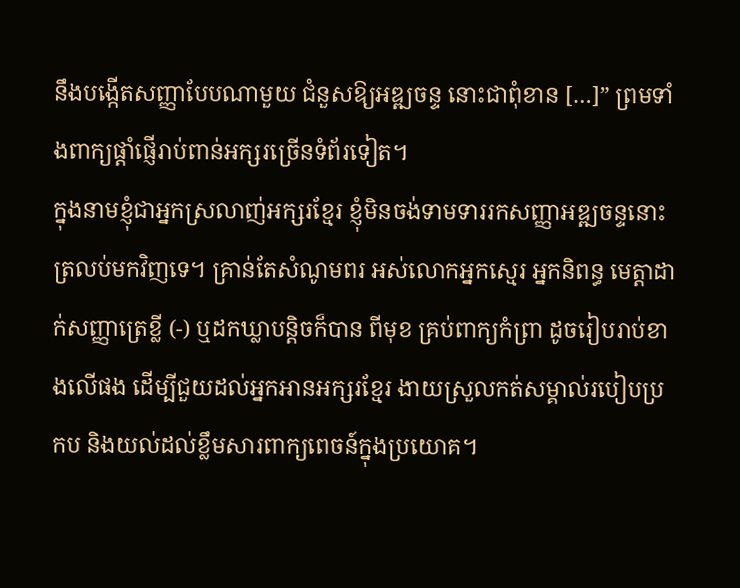នឹងបង្កើតសញ្ញាបែបណាមួយ ជំនួសឱ្យអឌ្ឍចន្ទ នោះជាពុំខាន […]” ព្រមទាំងពាក្យផ្ដាំផ្ញើរាប់ពាន់អក្សរច្រើនទំព័រទៀត។
ក្នុងនាមខ្ញុំជាអ្នកស្រលាញ់អក្សរខ្មែរ ខ្ញុំមិនចង់ទាមទាររកសញ្ញាអឌ្ឍចន្ទនោះត្រលប់មកវិញទេ។ គ្រាន់តែសំណូមពរ អស់លោកអ្នកស្មេរ អ្នកនិពន្ធ មេត្ដាដាក់សញ្ញាត្រេខ្លី (-) ឬដកឃ្លាបន្តិចក៏បាន ពីមុខ គ្រប់ពាក្យកំព្រា ដូចរៀបរាប់ខាងលើផង ដើម្បីជួយដល់អ្នកអានអក្សរខ្មែរ ងាយស្រួលកត់សម្គាល់របៀបប្រកប និងយល់ដល់ខ្លឹមសារពាក្យពេចន៍ក្នុងប្រយោគ។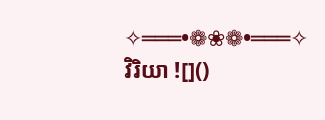✧═══•❁❀❁•═══✧
វិរិយា ![]()